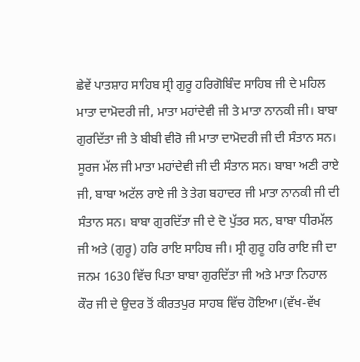ਛੇਵੇਂ ਪਾਤਸ਼ਾਹ ਸਾਹਿਬ ਸ੍ਰੀ ਗੁਰੂ ਹਰਿਗੋਬਿੰਦ ਸਾਹਿਬ ਜੀ ਦੇ ਮਹਿਲ ਮਾਤਾ ਦਾਮੋਦਰੀ ਜੀ, ਮਾਤਾ ਮਹਾਂਦੇਵੀ ਜੀ ਤੇ ਮਾਤਾ ਨਾਨਕੀ ਜੀ। ਬਾਬਾ ਗੁਰਦਿੱਤਾ ਜੀ ਤੇ ਬੀਬੀ ਵੀਰੋ ਜੀ ਮਾਤਾ ਦਾਮੋਦਰੀ ਜੀ ਦੀ ਸੰਤਾਨ ਸਨ। ਸੂਰਜ ਮੱਲ ਜੀ ਮਾਤਾ ਮਹਾਂਦੇਵੀ ਜੀ ਦੀ ਸੰਤਾਨ ਸਨ। ਬਾਬਾ ਅਣੀ ਰਾਏ ਜੀ, ਬਾਬਾ ਅਟੱਲ ਰਾਏ ਜੀ ਤੇ ਤੇਗ ਬਹਾਦਰ ਜੀ ਮਾਤਾ ਨਾਨਕੀ ਜੀ ਦੀ ਸੰਤਾਨ ਸਨ। ਬਾਬਾ ਗੁਰਦਿੱਤਾ ਜੀ ਦੇ ਦੋ ਪੁੱਤਰ ਸਨ, ਬਾਬਾ ਧੀਰਮੱਲ ਜੀ ਅਤੇ (ਗੁਰੂ) ਹਰਿ ਰਾਇ ਸਾਹਿਬ ਜੀ। ਸ੍ਰੀ ਗੁਰੂ ਹਰਿ ਰਾਇ ਜੀ ਦਾ ਜਨਮ 1630 ਵਿੱਚ ਪਿਤਾ ਬਾਬਾ ਗੁਰਦਿੱਤਾ ਜੀ ਅਤੇ ਮਾਤਾ ਨਿਹਾਲ ਕੌਰ ਜੀ ਦੇ ਉਦਰ ਤੋਂ ਕੀਰਤਪੁਰ ਸਾਹਬ ਵਿੱਚ ਹੋਇਆ।(ਵੱਖ-ਵੱਖ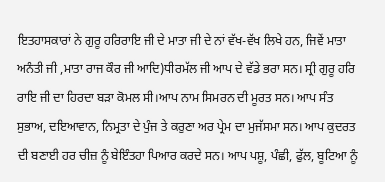ਇਤਹਾਸਕਾਰਾਂ ਨੇ ਗੁਰੂ ਹਰਿਰਾਇ ਜੀ ਦੇ ਮਾਤਾ ਜੀ ਦੇ ਨਾਂ ਵੱਖ-ਵੱਖ ਲਿਖੇ ਹਨ, ਜਿਵੇਂ ਮਾਤਾ ਅਨੰਤੀ ਜੀ ,ਮਾਤਾ ਰਾਜ ਕੌਰ ਜੀ ਆਦਿ)ਧੀਰਮੱਲ ਜੀ ਆਪ ਦੇ ਵੱਡੇ ਭਰਾ ਸਨ। ਸ੍ਰੀ ਗੁਰੂ ਹਰਿ ਰਾਇ ਜੀ ਦਾ ਹਿਰਦਾ ਬੜਾ ਕੋਮਲ ਸੀ।ਆਪ ਨਾਮ ਸਿਮਰਨ ਦੀ ਮੂਰਤ ਸਨ। ਆਪ ਸੰਤ ਸੁਭਾਅ, ਦਇਆਵਾਨ, ਨਿਮ੍ਰਤਾ ਦੇ ਪੁੰਜ ਤੇ ਕਰੁਣਾ ਅਰ ਪ੍ਰੇਮ ਦਾ ਮੁਜੱਸਮਾ ਸਨ। ਆਪ ਕੁਦਰਤ ਦੀ ਬਣਾਈ ਹਰ ਚੀਜ਼ ਨੂੰ ਬੇਇੰਤਹਾ ਪਿਆਰ ਕਰਦੇ ਸਨ। ਆਪ ਪਸ਼ੂ, ਪੰਛੀ, ਫੁੱਲ, ਬੂਟਿਆ ਨੂੰ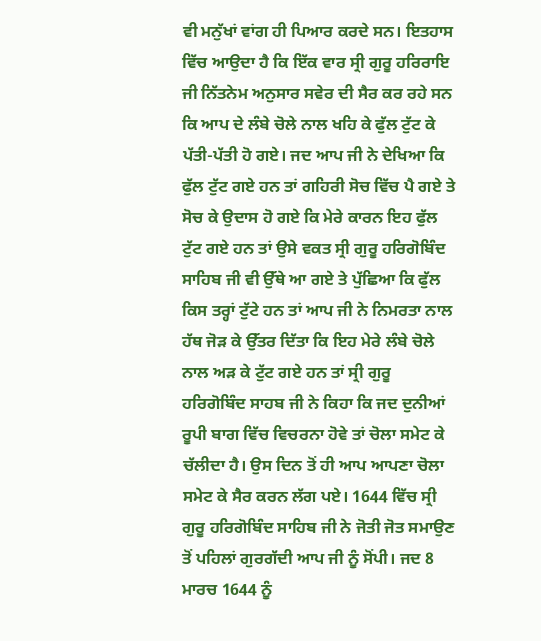ਵੀ ਮਨੁੱਖਾਂ ਵਾਂਗ ਹੀ ਪਿਆਰ ਕਰਦੇ ਸਨ। ਇਤਹਾਸ ਵਿੱਚ ਆਉਦਾ ਹੈ ਕਿ ਇੱਕ ਵਾਰ ਸ੍ਰੀ ਗੁਰੂ ਹਰਿਰਾਇ ਜੀ ਨਿੱਤਨੇਮ ਅਨੁਸਾਰ ਸਵੇਰ ਦੀ ਸੈਰ ਕਰ ਰਹੇ ਸਨ ਕਿ ਆਪ ਦੇ ਲੰਬੇ ਚੋਲੇ ਨਾਲ ਖਹਿ ਕੇ ਫੁੱਲ ਟੁੱਟ ਕੇ ਪੱਤੀ-ਪੱਤੀ ਹੋ ਗਏ। ਜਦ ਆਪ ਜੀ ਨੇ ਦੇਖਿਆ ਕਿ ਫੁੱਲ ਟੁੱਟ ਗਏ ਹਨ ਤਾਂ ਗਹਿਰੀ ਸੋਚ ਵਿੱਚ ਪੈ ਗਏ ਤੇ ਸੋਚ ਕੇ ਉਦਾਸ ਹੋ ਗਏ ਕਿ ਮੇਰੇ ਕਾਰਨ ਇਹ ਫੁੱਲ ਟੁੱਟ ਗਏ ਹਨ ਤਾਂ ਉਸੇ ਵਕਤ ਸ੍ਰੀ ਗੁਰੂ ਹਰਿਗੋਬਿੰਦ ਸਾਹਿਬ ਜੀ ਵੀ ਉੱਥੇ ਆ ਗਏ ਤੇ ਪੁੱਛਿਆ ਕਿ ਫੁੱਲ ਕਿਸ ਤਰ੍ਹਾਂ ਟੁੱਟੇ ਹਨ ਤਾਂ ਆਪ ਜੀ ਨੇ ਨਿਮਰਤਾ ਨਾਲ ਹੱਥ ਜੋੜ ਕੇ ਉੱਤਰ ਦਿੱਤਾ ਕਿ ਇਹ ਮੇਰੇ ਲੰਬੇ ਚੋਲੇ ਨਾਲ ਅੜ ਕੇ ਟੁੱਟ ਗਏ ਹਨ ਤਾਂ ਸ੍ਰੀ ਗੁਰੂ ਹਰਿਗੋਬਿੰਦ ਸਾਹਬ ਜੀ ਨੇ ਕਿਹਾ ਕਿ ਜਦ ਦੁਨੀਆਂ ਰੂਪੀ ਬਾਗ ਵਿੱਚ ਵਿਚਰਨਾ ਹੋਵੇ ਤਾਂ ਚੋਲਾ ਸਮੇਟ ਕੇ ਚੱਲੀਦਾ ਹੈ। ਉਸ ਦਿਨ ਤੋਂ ਹੀ ਆਪ ਆਪਣਾ ਚੋਲਾ ਸਮੇਟ ਕੇ ਸੈਰ ਕਰਨ ਲੱਗ ਪਏ। 1644 ਵਿੱਚ ਸ੍ਰੀ ਗੁਰੂ ਹਰਿਗੋਬਿੰਦ ਸਾਹਿਬ ਜੀ ਨੇ ਜੋਤੀ ਜੋਤ ਸਮਾਉਣ ਤੋਂ ਪਹਿਲਾਂ ਗੁਰਗੱਦੀ ਆਪ ਜੀ ਨੂੰ ਸੋਂਪੀ। ਜਦ 8 ਮਾਰਚ 1644 ਨੂੰ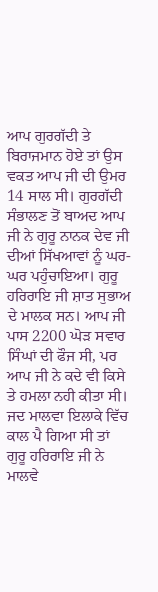ਆਪ ਗੁਰਗੱਦੀ ਤੇ ਬਿਰਾਜਮਾਨ ਹੋਏ ਤਾਂ ਉਸ ਵਕਤ ਆਪ ਜੀ ਦੀ ਉਮਰ 14 ਸਾਲ ਸੀ। ਗੁਰਗੱਦੀ ਸੰਭਾਲਣ ਤੋਂ ਬਾਅਦ ਆਪ ਜੀ ਨੇ ਗੁਰੂ ਨਾਨਕ ਦੇਵ ਜੀ ਦੀਆਂ ਸਿੱਖਆਵਾਂ ਨੂੰ ਘਰ-ਘਰ ਪਹੁੰਚਾਇਆ। ਗੁਰੂ ਹਰਿਰਾਇ ਜੀ ਸ਼ਾਤ ਸੁਭਾਅ ਦੇ ਮਾਲਕ ਸਨ। ਆਪ ਜੀ ਪਾਸ 2200 ਘੋੜ ਸਵਾਰ ਸਿੰਘਾਂ ਦੀ ਫੌਜ ਸੀ, ਪਰ ਆਪ ਜੀ ਨੇ ਕਦੇ ਵੀ ਕਿਸੇ ਤੇ ਹਮਲਾ ਨਹੀ ਕੀਤਾ ਸੀ। ਜਦ ਮਾਲਵਾ ਇਲਾਕੇ ਵਿੱਚ ਕਾਲ ਪੈ ਗਿਆ ਸੀ ਤਾਂ ਗੁਰੂ ਹਰਿਰਾਇ ਜੀ ਨੇ ਮਾਲਵੇ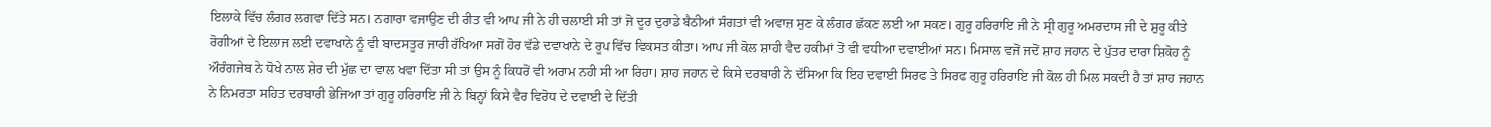ਇਲਾਕੇ ਵਿੱਚ ਲੰਗਰ ਲਗਵਾ ਦਿੱਤੇ ਸਨ। ਨਗਾਰਾ ਵਜਾਉਣ ਦੀ ਰੀਤ ਵੀ ਆਪ ਜੀ ਨੇ ਹੀ ਚਲਾਈ ਸੀ ਤਾਂ ਜੋ ਦੂਰ ਦੁਰਾਡੇ ਬੈਠੀਆਂ ਸੰਗਤਾਂ ਵੀ ਅਵਾਜ਼ ਸੁਣ ਕੇ ਲੰਗਰ ਛੱਕਣ ਲਈ ਆ ਸਕਣ। ਗੁਰੂ ਹਰਿਰਾਇ ਜੀ ਨੇ ਸ੍ਰੀ ਗੁਰੂ ਅਮਰਦਾਸ ਜੀ ਦੇ ਸ਼ੁਰੂ ਕੀਤੇ ਰੋਗੀਆਂ ਦੇ ਇਲਾਜ ਲਈ ਦਵਾਖਾਨੇ ਨੂੰ ਵੀ ਬਾਦਸਤੂਰ ਜਾਰੀ ਰੱਖਿਆ ਸਗੋਂ ਹੋਰ ਵੱਡੇ ਦਵਾਖਾਨੇ ਦੇ ਰੂਪ ਵਿੱਚ ਵਿਕਸਤ ਕੀਤਾ। ਆਪ ਜੀ ਕੋਲ ਸ਼ਾਹੀ ਵੈਦ ਹਕੀਮਾਂ ਤੋਂ ਵੀ ਵਧੀਆ ਦਵਾਈਆਂ ਸਨ। ਮਿਸਾਲ ਵਜੋਂ ਜਦੋਂ ਸ਼ਾਹ ਜਹਾਨ ਦੇ ਪੁੱਤਰ ਦਾਰਾ ਸ਼ਿਕੋਹ ਨੂੰ ਔਰੰਗਜੇਬ ਨੇ ਧੋਖੇ ਨਾਲ ਸ਼ੇਰ ਦੀ ਮੁੱਛ ਦਾ ਵਾਲ ਖਵਾ ਦਿੱਤਾ ਸੀ ਤਾਂ ਉਸ ਨੂੰ ਕਿਧਰੋਂ ਵੀ ਅਰਾਮ ਨਹੀ ਸੀ ਆ ਰਿਹਾ। ਸ਼ਾਹ ਜਹਾਨ ਦੇ ਕਿਸੇ ਦਰਬਾਰੀ ਨੇ ਦੱਸਿਆ ਕਿ ਇਹ ਦਵਾਈ ਸਿਰਫ ਤੇ ਸਿਰਫ ਗੁਰੂ ਹਰਿਰਾਇ ਜੀ ਕੋਲ ਹੀ ਮਿਲ ਸਕਦੀ ਹੈ ਤਾਂ ਸ਼ਾਹ ਜਹਾਨ ਨੇ ਨਿਮਰਤਾ ਸਹਿਤ ਦਰਬਾਰੀ ਭੇਜਿਆ ਤਾਂ ਗੁਰੂ ਹਰਿਰਾਇ ਜੀ ਨੇ ਬਿਨ੍ਹਾਂ ਕਿਸੇ ਵੈਰ ਵਿਰੋਧ ਦੇ ਦਵਾਈ ਦੇ ਦਿੱਤੀ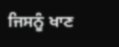ਜਿਸਨੂੰ ਖਾਣ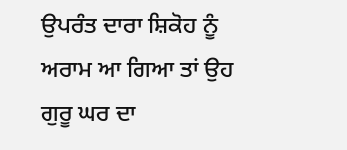ਉਪਰੰਤ ਦਾਰਾ ਸ਼ਿਕੋਹ ਨੂੰ ਅਰਾਮ ਆ ਗਿਆ ਤਾਂ ਉਹ ਗੁਰੂ ਘਰ ਦਾ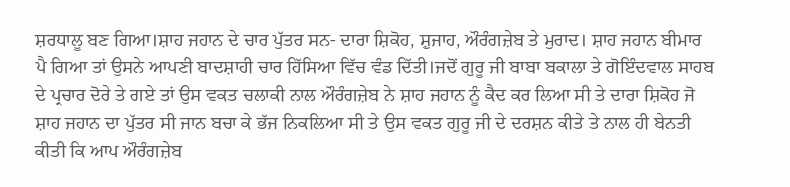ਸ਼ਰਧਾਲੂ ਬਣ ਗਿਆ।ਸ਼ਾਹ ਜਹਾਨ ਦੇ ਚਾਰ ਪੁੱਤਰ ਸਨ- ਦਾਰਾ ਸ਼ਿਕੋਹ, ਸ਼ੁਜਾਹ, ਔਰੰਗਜ਼ੇਬ ਤੇ ਮੁਰਾਦ। ਸ਼ਾਹ ਜਹਾਨ ਬੀਮਾਰ ਪੈ ਗਿਆ ਤਾਂ ਉਸਨੇ ਆਪਣੀ ਬਾਦਸ਼ਾਹੀ ਚਾਰ ਹਿੱਸਿਆ ਵਿੱਚ ਵੰਡ ਦਿੱਤੀ।ਜਦੋਂ ਗੁਰੂ ਜੀ ਬਾਬਾ ਬਕਾਲਾ ਤੇ ਗੋਇੰਦਵਾਲ ਸਾਹਬ ਦੇ ਪ੍ਰਚਾਰ ਦੋਰੇ ਤੇ ਗਏ ਤਾਂ ਉਸ ਵਕਤ ਚਲਾਕੀ ਨਾਲ ਔਰੰਗਜ਼ੇਬ ਨੇ ਸ਼ਾਹ ਜਹਾਨ ਨੂੰ ਕੈਦ ਕਰ ਲਿਆ ਸੀ ਤੇ ਦਾਰਾ ਸ਼ਿਕੋਹ ਜੋ ਸ਼ਾਹ ਜਹਾਨ ਦਾ ਪੁੱਤਰ ਸੀ ਜਾਨ ਬਚਾ ਕੇ ਭੱਜ ਨਿਕਲਿਆ ਸੀ ਤੇ ਉਸ ਵਕਤ ਗੁਰੂ ਜੀ ਦੇ ਦਰਸ਼ਨ ਕੀਤੇ ਤੇ ਨਾਲ ਹੀ ਬੇਨਤੀ ਕੀਤੀ ਕਿ ਆਪ ਔਰੰਗਜ਼ੇਬ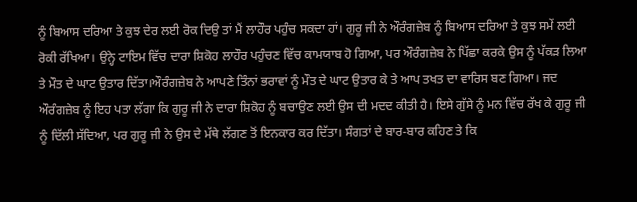ਨੂੰ ਬਿਆਸ ਦਰਿਆ ਤੇ ਕੁਝ ਦੇਰ ਲਈ ਰੋਕ ਦਿਉ ਤਾਂ ਮੈਂ ਲਾਹੌਰ ਪਹੁੰਚ ਸਕਦਾ ਹਾਂ। ਗੁਰੂ ਜੀ ਨੇ ਔਰੰਗਜ਼ੇਬ ਨੂੰ ਬਿਆਸ ਦਰਿਆ ਤੇ ਕੁਝ ਸਮੇਂ ਲਈ ਰੋਕੀ ਰੱਖਿਆ। ਉਨ੍ਹੇ ਟਾਇਮ ਵਿੱਚ ਦਾਰਾ ਸ਼ਿਕੋਹ ਲਾਹੌਰ ਪਹੁੰਚਣ ਵਿੱਚ ਕਾਮਯਾਬ ਹੋ ਗਿਆ, ਪਰ ਔਰੰਗਜ਼ੇਬ ਨੇ ਪਿੱਛਾ ਕਰਕੇ ਉਸ ਨੂੰ ਪੱਕੜ ਲਿਆ ਤੇ ਮੌਤ ਦੇ ਘਾਟ ਉਤਾਰ ਦਿੱਤਾ।ਔਰੰਗਜ਼ੇਬ ਨੇ ਆਪਣੇ ਤਿੰਨਾਂ ਭਰਾਵਾਂ ਨੂੰ ਮੌਤ ਦੇ ਘਾਟ ਉਤਾਰ ਕੇ ਤੇ ਆਪ ਤਖਤ ਦਾ ਵਾਰਿਸ ਬਣ ਗਿਆ। ਜਦ ਔਰੰਗਜ਼ੇਬ ਨੂੰ ਇਹ ਪਤਾ ਲੱਗਾ ਕਿ ਗੁਰੂ ਜੀ ਨੇ ਦਾਰਾ ਸ਼ਿਕੋਹ ਨੂੰ ਬਚਾਉਣ ਲਈ ਉਸ ਦੀ ਮਦਦ ਕੀਤੀ ਹੈ। ਇਸੇ ਗੁੱਸੇ ਨੂੰ ਮਨ ਵਿੱਚ ਰੱਖ ਕੇ ਗੁਰੂ ਜੀ ਨੂੰ ਦਿੱਲੀ ਸੱਦਿਆ, ਪਰ ਗੁਰੂ ਜੀ ਨੇ ਉਸ ਦੇ ਮੱਥੇ ਲੱਗਣ ਤੋਂ ਇਨਕਾਰ ਕਰ ਦਿੱਤਾ। ਸੰਗਤਾਂ ਦੇ ਬਾਰ-ਬਾਰ ਕਹਿਣ ਤੇ ਕਿ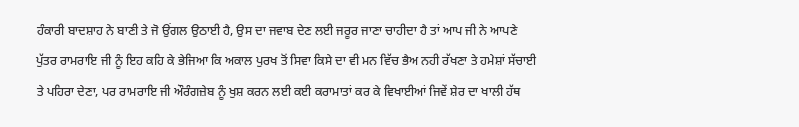ਹੰਕਾਰੀ ਬਾਦਸ਼ਾਹ ਨੇ ਬਾਣੀ ਤੇ ਜੋ ਉਂਗਲ ਉਠਾਈ ਹੈ, ਉਸ ਦਾ ਜਵਾਬ ਦੇਣ ਲਈ ਜਰੂਰ ਜਾਣਾ ਚਾਹੀਦਾ ਹੈ ਤਾਂ ਆਪ ਜੀ ਨੇ ਆਪਣੇ ਪੁੱਤਰ ਰਾਮਰਾਇ ਜੀ ਨੂੰ ਇਹ ਕਹਿ ਕੇ ਭੇਜਿਆ ਕਿ ਅਕਾਲ ਪੁਰਖ ਤੋਂ ਸਿਵਾ ਕਿਸੇ ਦਾ ਵੀ ਮਨ ਵਿੱਚ ਭੈਅ ਨਹੀ ਰੱਖਣਾ ਤੇ ਹਮੇਸ਼ਾਂ ਸੱਚਾਈ ਤੇ ਪਹਿਰਾ ਦੇਣਾ, ਪਰ ਰਾਮਰਾਇ ਜੀ ਔਰੰਗਜ਼ੇਬ ਨੂੰ ਖੁਸ਼ ਕਰਨ ਲਈ ਕਈ ਕਰਾਮਾਤਾਂ ਕਰ ਕੇ ਵਿਖਾਈਆਂ ਜਿਵੇਂ ਸ਼ੇਰ ਦਾ ਖਾਲੀ ਹੱਥ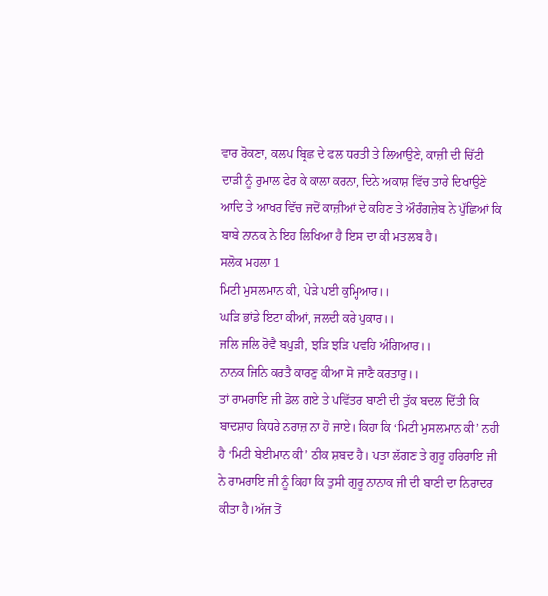ਵਾਰ ਰੋਕਣਾ, ਕਲਪ ਬ੍ਰਿਛ ਦੇ ਫਲ ਧਰਤੀ ਤੇ ਲਿਆਉਣੇ, ਕਾਜ਼ੀ ਦੀ ਚਿੱਟੀ ਦਾੜੀ ਨੂੰ ਰੁਮਾਲ ਫੇਰ ਕੇ ਕਾਲਾ ਕਰਨਾ, ਦਿਨੇ ਅਕਾਸ਼ ਵਿੱਚ ਤਾਰੇ ਦਿਖਾਉਣੇ ਆਦਿ ਤੇ ਆਖਰ ਵਿੱਚ ਜਦੋਂ ਕਾਜ਼ੀਆਂ ਦੇ ਕਹਿਣ ਤੇ ਔਰੰਗਜ਼ੇਬ ਨੇ ਪੁੱਛਿਆਂ ਕਿ ਬਾਬੇ ਨਾਨਕ ਨੇ ਇਹ ਲਿਖਿਆ ਹੈ ਇਸ ਦਾ ਕੀ ਮਤਲਬ ਹੈ।
ਸਲੋਕ ਮਹਲਾ 1
ਮਿਟੀ ਮੁਸਲਮਾਨ ਕੀ, ਪੇੜੇ ਪਈ ਕੁਮ੍ਹਿਆਰ।।
ਘੜਿ ਭਾਂਡੇ ਇਟਾ ਕੀਆਂ, ਜਲਦੀ ਕਰੇ ਪੁਕਾਰ।।
ਜਲਿ ਜਲਿ ਰੋਵੈ ਬਪੁੜੀ, ਝੜਿ ਝੜਿ ਪਵਹਿ ਅੰਗਿਆਰ।।
ਨਾਨਕ ਜਿਨਿ ਕਰਤੈ ਕਾਰਣੁ ਕੀਆ ਸੋ ਜਾਣੈ ਕਰਤਾਰੁ।।
ਤਾਂ ਰਾਮਰਾਇ ਜੀ ਡੋਲ ਗਏ ਤੇ ਪਵਿੱਤਰ ਬਾਣੀ ਦੀ ਤੁੱਕ ਬਦਲ ਦਿੱਤੀ ਕਿ ਬਾਦਸ਼ਾਹ ਕਿਧਰੇ ਨਰਾਜ਼ ਨਾ ਹੋ ਜਾਏ। ਕਿਹਾ ਕਿ ‘ਮਿਟੀ ਮੁਸਲਮਾਨ ਕੀ’ ਨਹੀ ਹੈ ‘ਮਿਟੀ ਬੇਈਮਾਨ ਕੀ’ ਠੀਕ ਸ਼ਬਦ ਹੈ। ਪਤਾ ਲੱਗਣ ਤੇ ਗੁਰੂ ਹਰਿਰਾਇ ਜੀ ਨੇ ਰਾਮਰਾਇ ਜੀ ਨੂੰ ਕਿਹਾ ਕਿ ਤੁਸੀ ਗੁਰੂ ਨਾਨਾਕ ਜੀ ਦੀ ਬਾਣੀ ਦਾ ਨਿਰਾਦਰ ਕੀਤਾ ਹੈ।ਅੱਜ ਤੋਂ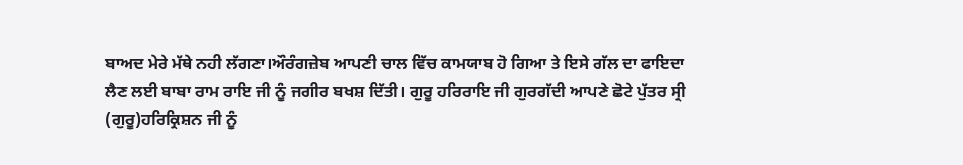ਬਾਅਦ ਮੇਰੇ ਮੱਥੇ ਨਹੀ ਲੱਗਣਾ।ਔਰੰਗਜ਼ੇਬ ਆਪਣੀ ਚਾਲ ਵਿੱਚ ਕਾਮਯਾਬ ਹੋ ਗਿਆ ਤੇ ਇਸੇ ਗੱਲ ਦਾ ਫਾਇਦਾ ਲੈਣ ਲਈ ਬਾਬਾ ਰਾਮ ਰਾਇ ਜੀ ਨੂੰ ਜਗੀਰ ਬਖਸ਼ ਦਿੱਤੀ। ਗੁਰੂ ਹਰਿਰਾਇ ਜੀ ਗੁਰਗੱਦੀ ਆਪਣੇ ਛੋਟੇ ਪੁੱਤਰ ਸ੍ਰੀ (ਗੁਰੂ)ਹਰਿਕ੍ਰਿਸ਼ਨ ਜੀ ਨੂੰ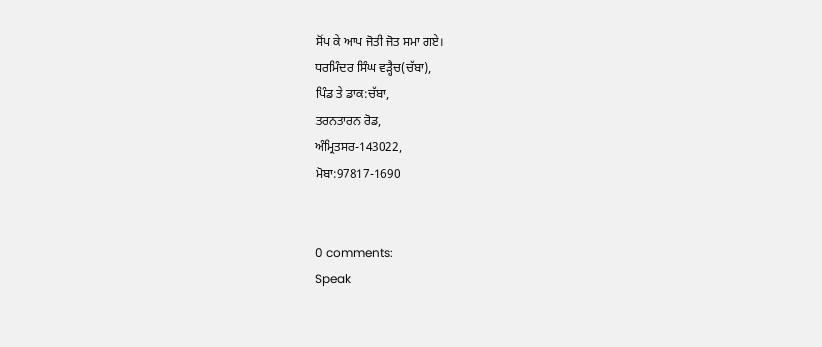ਸੋਂਪ ਕੇ ਆਪ ਜੋਤੀ ਜੋਤ ਸਮਾ ਗਏ।
ਧਰਮਿੰਦਰ ਸਿੰਘ ਵੜ੍ਹੈਚ(ਚੱਬਾ),
ਪਿੰਡ ਤੇ ਡਾਕ:ਚੱਬਾ,
ਤਰਨਤਾਰਨ ਰੋਡ,
ਅੰਮ੍ਰਿਤਸਰ-143022,
ਮੋਬਾ:97817-1690


0 comments:
Speak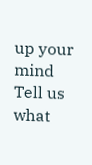up your mind
Tell us what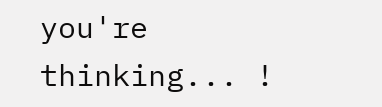you're thinking... !